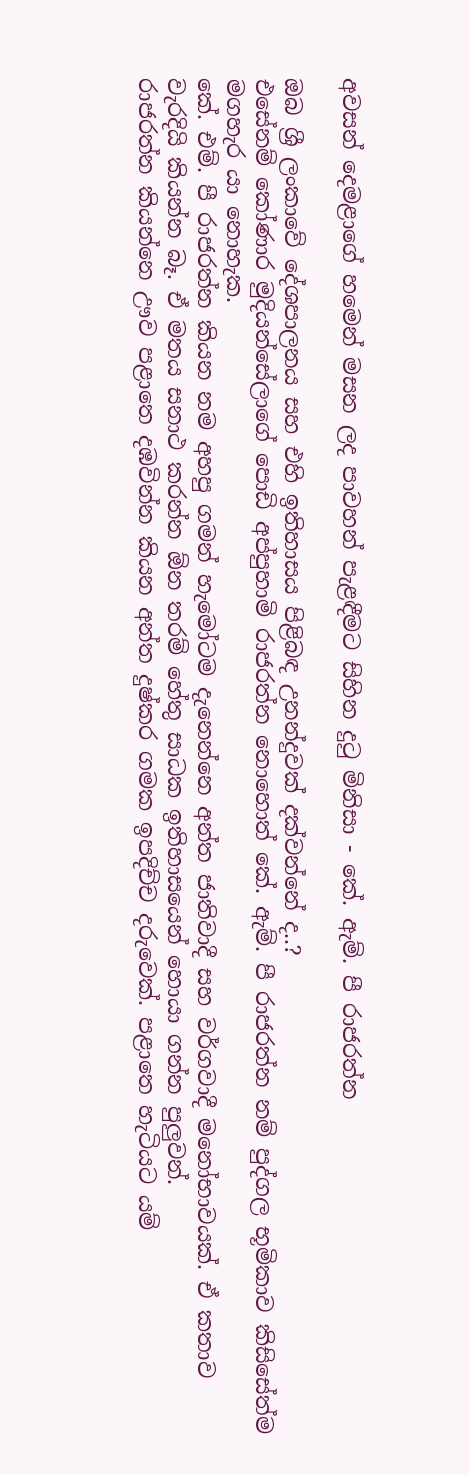අවසන් දෙමළාගේ හමෙන් මසන ලද පාවහන් පැළඳීමට සිහින දුටු මිනිසා - කේ. ඇම්. පී රාජරත්න

ඔබ ශ්‍රී ලංකාවේ දේශපාලනය සහ එහි ඉතිහාසය පිළිබඳ උනන්දුවක් දක්වන්නේ ද..?
එසේනම් කෝණාර මුදියන්සේලාගේ පොඩි අප්පුහාමි රාජරත්න නොහොත් කේ. ඇම්. පී රාජරත්න නම් පුද්ගල භූමිකාව කිසිසේත්ම මගහැර යා නොහැක.
කේ. එම්. පී රාජරත්න කියන නම අහපු ගමන් හැමෝටම දැනෙන්නෙ අන්ත ජාතිවාදී සහ වර්ගවාදී මනෝභාවයක්. ඒ කතාව වැරදියි කියන්න බෑ. ඒ මතය සනාථ කරන්න ඕන තරම් හේතු සාධක ඉතිහාසයෙන් හොයා ගන්න පුලුවන්.
රාජරත්න කියන්නෙ ඌව පළාතෙ දඹවින්න කියන අන්ත දුෂ්කර ගමක ඉපදිච්ච දරුවෙක්. පළාතෙ හැටියට යම්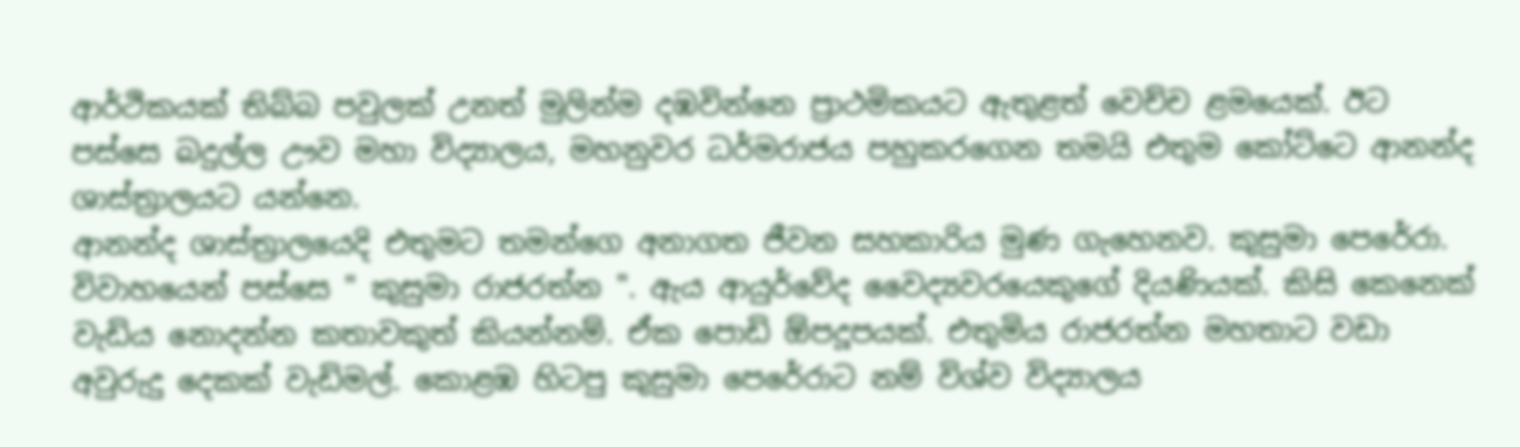ආර්ථිකයක් තිබ්බ පවුලක් උනත් මුලින්ම දඹවින්නෙ ප්‍රාථමිකයට ඇතුළත් වෙච්ච ළමයෙක්. ඊට පස්සෙ බදුල්ල ඌව මහා විද්‍යාලය, මහනුවර ධර්මරාජය පහුකරගෙන තමයි එතුම කෝට්ටෙ ආනන්ද ශාස්ත්‍රාලයට යන්නෙ.
ආනන්ද ශාස්ත්‍රාලයෙදි එතුමට තමන්ගෙ අනාගත ජීවන සහකාරිය මුණ ගැහෙනව. කුසුමා පෙරේරා. විවාහයෙන් පස්සෙ " කුසුමා රාජරත්න ". ඇය ආයුර්වේද වෛද්‍යවරයෙකුගේ දියණියක්. කිසි කෙනෙක් වැඩිය නොදන්න කතාවකුත් කියන්නම්. ඒක පොඩි ඕපදූපයක්. එතුමිය රාජරත්න මහතාට වඩා අවුරුදු දෙකක් වැඩිමල්. කොළඹ හිටපු කුසුමා පෙරේරාට නම් විශ්ව විද්‍යාලය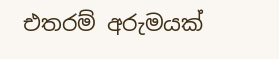එතරම් අරුමයක්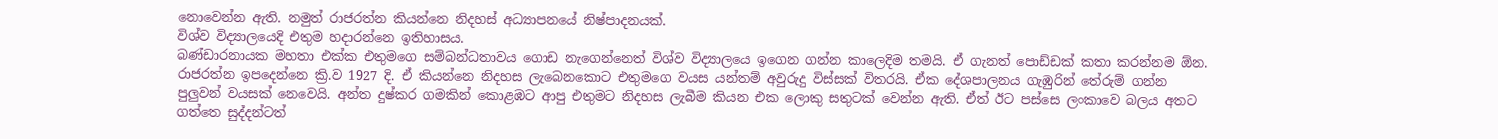නොවෙන්න ඇති. නමුත් රාජරත්න කියන්නෙ නිදහස් අධ්‍යාපනයේ නිෂ්පාදනයක්.
විශ්ව විද්‍යාලයෙදි එතුම හදාරන්නෙ ඉතිහාසය.
බණ්ඩාරනායක මහතා එක්ක එතුමගෙ සම්බන්ධතාවය ගොඩ නැගෙන්නෙත් විශ්ව විද්‍යාලයෙ ඉගෙන ගන්න කාලෙදිම තමයි. ඒ ගැනත් පොඩ්ඩක් කතා කරන්නම ඕන.
රාජරත්න ඉපදෙන්නෙ ක්‍රි.ව 1927 දි. ඒ කියන්නෙ නිදහස ලැබෙනකොට එතුමගෙ වයස යන්තම් අවුරුදු විස්සක් විතරයි. ඒක දේශපාලනය ගැඹුරින් තේරුම් ගන්න පුලුවන් වයසක් නෙවෙයි. අන්ත දුෂ්කර ගමකින් කොළඹට ආපු එතුමට නිදහස ලැබීම කියන එක ලොකු සතුටක් වෙන්න ඇති. ඒත් ඊට පස්සෙ ලංකාවෙ බලය අතට ගත්තෙ සුද්දන්ටත්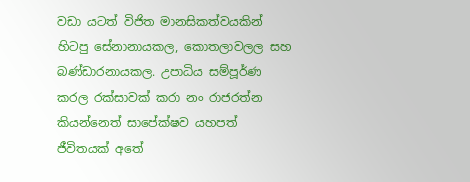වඩා යටත් විජිත මානසිකත්වයකින් හිටපු සේනානායකල, කොතලාවලල සහ බණ්ඩාරනායකල. උපාධිය සම්පූර්ණ කරල රක්සාවක් කරා නං රාජරත්න කියන්නෙත් සාපේක්ෂව යහපත් ජීවිතයක් අතේ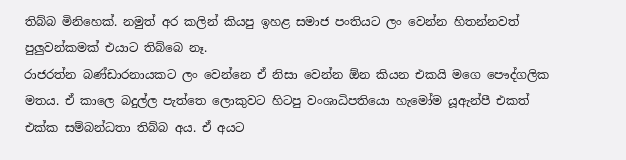තිබ්බ මිනිහෙක්. නමුත් අර කලින් කියපු ඉහළ සමාජ පංතියට ලං වෙන්න හිතන්නවත් පුලුවන්කමක් එයාට තිබ්බෙ නෑ.
රාජරත්න බණ්ඩාරනායකට ලං වෙන්නෙ ඒ නිසා වෙන්න ඕන කියන එකයි මගෙ පෞද්ගලික මතය. ඒ කාලෙ බදුල්ල පැත්තෙ ලොකුවට හිටපු වංශාධිපතියො හැමෝම යූඇන්පී එකත් එක්ක සම්බන්ධතා තිබ්බ අය. ඒ අයට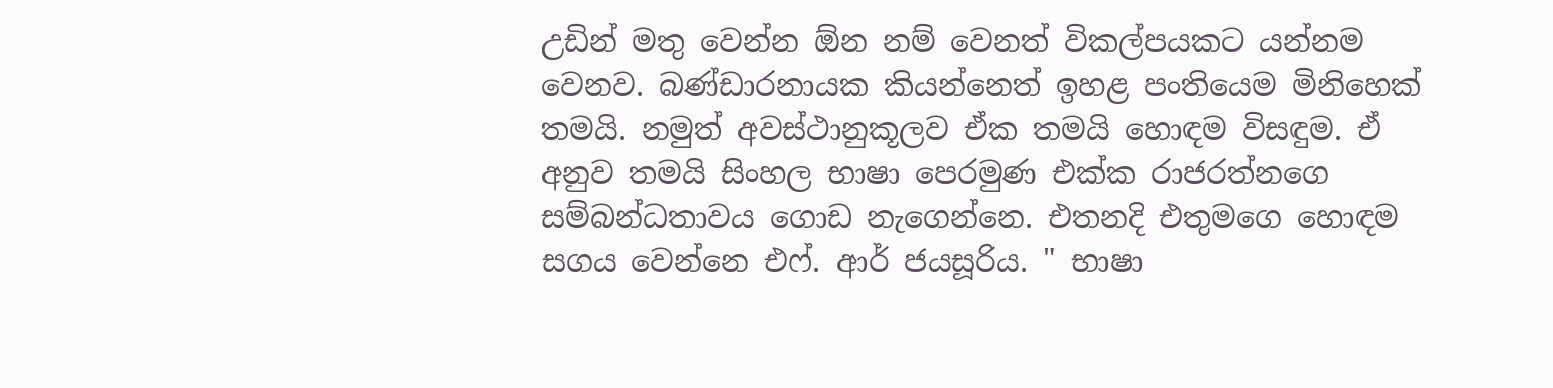උඩින් මතු වෙන්න ඕන නම් වෙනත් විකල්පයකට යන්නම වෙනව. බණ්ඩාරනායක කියන්නෙත් ඉහළ පංතියෙම මිනිහෙක් තමයි. නමුත් අවස්ථානුකූලව ඒක තමයි හොඳම විසඳුම. ඒ අනුව තමයි සිංහල භාෂා පෙරමුණ එක්ක රාජරත්නගෙ සම්බන්ධතාවය ගොඩ නැගෙන්නෙ. එතනදි එතුමගෙ හොඳම සගය වෙන්නෙ එෆ්. ආර් ජයසූරිය. " භාෂා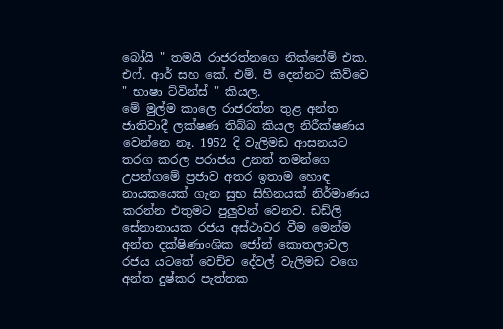බෝයි " තමයි රාජරත්නගෙ නික්නේම් එක. එෆ්. ආර් සහ කේ. එම්. පී දෙන්නට කිව්වෙ " භාෂා ට්වින්ස් " කියල.
මේ මුල්ම කාලෙ රාජරත්න තුළ අන්ත ජාතිවාදී ලක්ෂණ තිබ්බ කියල නිරීක්ෂණය වෙන්නෙ නෑ. 1952 දි වැලිමඩ ආසනයට තරග කරල පරාජය උනත් තමන්ගෙ උපන්ගමේ ප්‍රජාව අතර ඉතාම හොඳ නායකයෙක් ගැන සුභ සිහිනයක් නිර්මාණය කරන්න එතුමට පුලුවන් වෙනව. ඩඩ්ලි සේනානායක රජය අස්ථාවර වීම මෙන්ම අන්ත දක්ෂිණාංශික ජෝන් කොතලාවල රජය යටතේ වෙච්ච දේවල් වැලිමඩ වගෙ අන්ත දුෂ්කර පැත්තක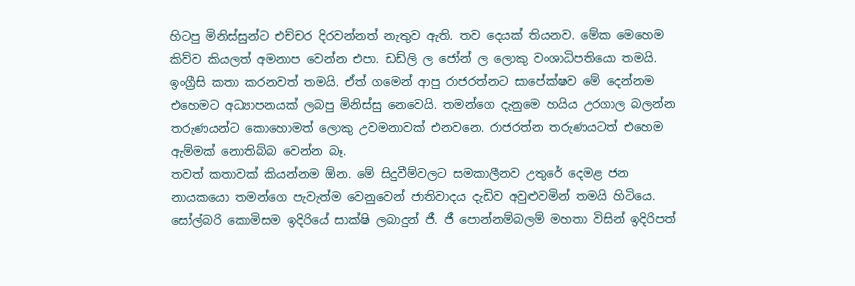හිටපු මිනිස්සුන්ට එච්චර දිරවන්නත් නැතුව ඇති. තව දෙයක් තියනව. මේක මෙහෙම කිව්ව කියලත් අමනාප වෙන්න එපා. ඩඩ්ලි ල ජෝන් ල ලොකු වංශාධිපතියො තමයි. ඉංග්‍රීසි කතා කරනවත් තමයි. ඒත් ගමෙන් ආපු රාජරත්නට සාපේක්ෂව මේ දෙන්නම එහෙමට අධ්‍යාපනයක් ලබපු මිනිස්සු නෙවෙයි. තමන්ගෙ දැනුමෙ හයිය උරගාල බලන්න තරුණයන්ට කොහොමත් ලොකු උවමනාවක් එනවනෙ. රාජරත්න තරුණයටත් එහෙම ඇම්මක් නොතිබ්බ වෙන්න බෑ.
තවත් කතාවක් කියන්නම ඕන. මේ සිදුවීම්වලට සමකාලීනව උතුරේ දෙමළ ජන නායකයො තමන්ගෙ පැවැත්ම වෙනුවෙන් ජාතිවාදය දැඩිව අවුළුවමින් තමයි හිටියෙ. සෝල්බරි කොමිසම ඉදිරියේ සාක්ෂි ලබාදුන් ජී. ජී පොන්නම්බලම් මහතා විසින් ඉදිරිපත්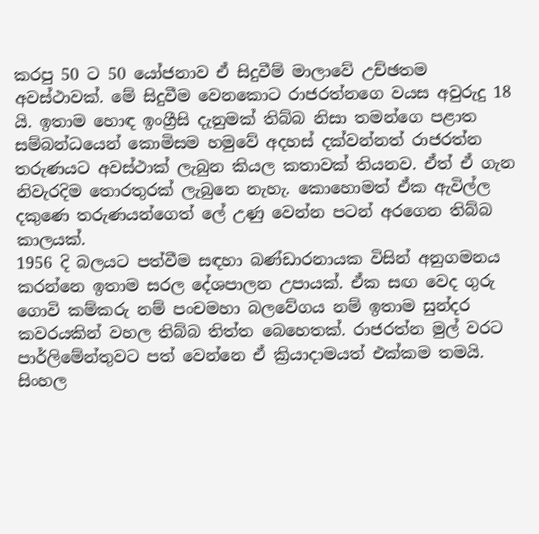කරපු 50 ට 50 යෝජනාව ඒ සිදුවීම් මාලාවේ උච්ඡතම අවස්ථාවක්. මේ සිදුවීම වෙනකොට රාජරත්නගෙ වයස අවුරුදු 18 යි. ඉතාම හොඳ ඉංග්‍රීසි දැනුමක් තිබ්බ නිසා තමන්ගෙ පළාත සම්බන්ධයෙන් කොමිසම හමුවේ අදහස් දක්වන්නත් රාජරත්න තරුණයට අවස්ථාක් ලැබුන කියල කතාවක් තියනව. ඒත් ඒ ගැන නිවැරදිම තොරතුරක් ලැබුනෙ නැහැ. කොහොමත් ඒක ඇවිල්ල දකුණෙ තරුණයන්ගෙත් ලේ උණු වෙන්න පටන් අරගෙන තිබ්බ කාලයක්.
1956 දි බලයට පත්වීම සඳහා බණ්ඩාරනායක විසින් අනුගමනය කරන්නෙ ඉතාම සරල දේශපාලන උපායක්. ඒක සඟ වෙද ගුරු ගොවි කම්කරු නම් පංචමහා බලවේගය නම් ඉතාම සුන්දර කවරයකින් වහල තිබ්බ තිත්ත බෙහෙතක්. රාජරත්න මුල් වරට පාර්ලිමේන්තුවට පත් වෙන්නෙ ඒ ක්‍රියාදාමයත් එක්කම තමයි. සිංහල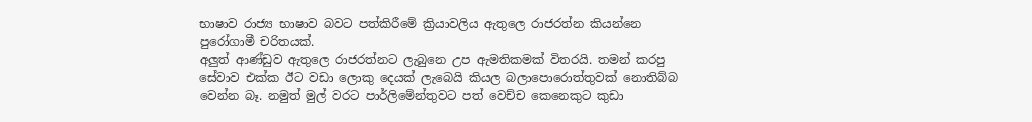භාෂාව රාජ්‍ය භාෂාව බවට පත්කිරීමේ ක්‍රියාවලිය ඇතුලෙ රාජරත්න කියන්නෙ පුරෝගාමී චරිතයක්.
අලුත් ආණ්ඩුව ඇතුලෙ රාජරත්නට ලැබුනෙ උප ඇමතිකමක් විතරයි. තමන් කරපු සේවාව එක්ක ඊට වඩා ලොකු දෙයක් ලැබෙයි කියල බලාපොරොත්තුවක් නොතිබ්බ වෙන්න බෑ. නමුත් මුල් වරට පාර්ලිමේන්තුවට පත් වෙච්ච කෙනෙකුට කුඩා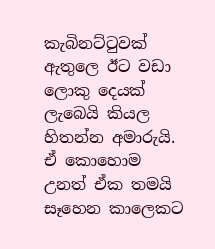කැබිනට්ටුවක් ඇතුලෙ ඊට වඩා ලොකු දෙයක් ලැබෙයි කියල හිතන්න අමාරුයි. ඒ කොහොම උනත් ඒක තමයි සෑහෙන කාලෙකට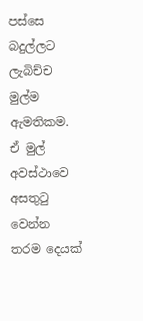පස්සෙ බදුල්ලට ලැබිච්ච මුල්ම ඇමතිකම.
ඒ මුල් අවස්ථාවෙ අසතුටු වෙන්න තරම දෙයක්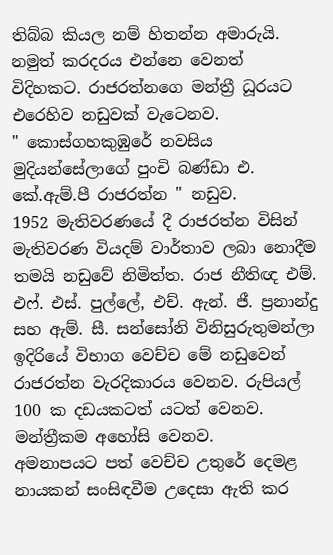තිබ්බ කියල නම් හිතන්න අමාරුයි. නමුත් කරදරය එන්නෙ වෙනත් විදිහකට. රාජරත්නගෙ මන්ත්‍රී ධූරයට එරෙහිව නඩුවක් වැටෙනව.
" කොස්ගහකුඹුරේ නවසිය මුදියන්සේලාගේ පුංචි බණ්ඩා එ. කේ.ඇම්.පී රාජරත්න " නඩුව.
1952 මැතිවරණයේ දී රාජරත්න විසින් මැතිවරණ වියදම් වාර්තාව ලබා නොදීම තමයි නඩුවේ නිමිත්ත. රාජ නීතිඥ එම්. එෆ්. එස්. පුල්ලේ, එච්. ඇන්. ජී. ප්‍රනාන්දු සහ ඇම්. සී. සන්සෝනි විනිසුරුතුමන්ලා ඉදිරියේ විභාග වෙච්ච මේ නඩුවෙන් රාජරත්න වැරදිකාරය වෙනව. රුපියල් 100 ක දඩයකටත් යටත් වෙනව. මන්ත්‍රීකම අහෝසි වෙනව.
අමනාපයට පත් වෙච්ච උතුරේ දෙමළ නායකන් සංසිඳවීම උදෙසා ඇති කර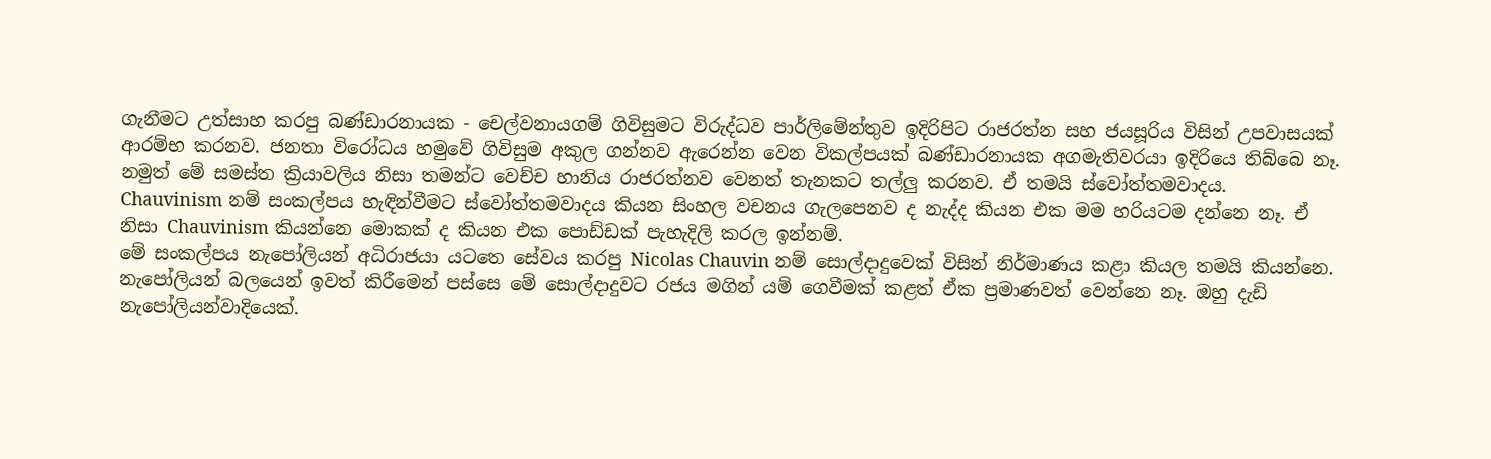ගැනීමට උත්සාහ කරපු බණ්ඩාරනායක - චෙල්වනායගම් ගිවිසුමට විරුද්ධව පාර්ලිමේන්තුව ඉදිරිපිට රාජරත්න සහ ජයසූරිය විසින් උපවාසයක් ආරම්භ කරනව. ජනතා විරෝධය හමුවේ ගිවිසුම අකුල ගන්නව ඇරෙන්න වෙන විකල්පයක් බණ්ඩාරනායක අගමැතිවරයා ඉදිරියෙ තිබ්බෙ නෑ.
නමුත් මේ සමස්ත ක්‍රියාවලිය නිසා තමන්ට වෙච්ච හානිය රාජරත්නව වෙනත් තැනකට තල්ලු කරනව. ඒ තමයි ස්වෝත්තමවාදය.
Chauvinism නම් සංකල්පය හැඳින්වීමට ස්වෝත්තමවාදය කියන සිංහල වචනය ගැලපෙනව ද නැද්ද කියන එක මම හරියටම දන්නෙ නෑ. ඒ නිසා Chauvinism කියන්නෙ මොකක් ද කියන එක පොඩ්ඩක් පැහැදිලි කරල ඉන්නම්.
මේ සංකල්පය නැපෝලියන් අධිරාජයා යටතෙ සේවය කරපු Nicolas Chauvin නම් සොල්දාදුවෙක් විසින් නිර්මාණය කළා කියල තමයි කියන්නෙ. නැපෝලියන් බලයෙන් ඉවත් කිරීමෙන් පස්සෙ මේ සොල්දාදුවට රජය මගින් යම් ගෙවීමක් කළත් ඒක ප්‍රමාණවත් වෙන්නෙ නෑ. ඔහු දැඩි නැපෝලියන්වාදියෙක්.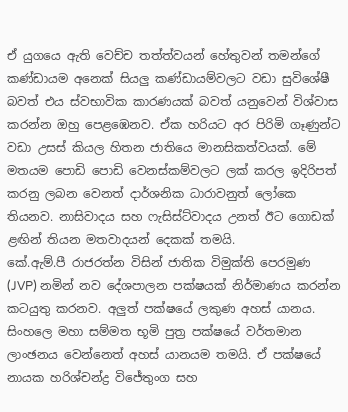ඒ යුගයෙ ඇති වෙච්ච තත්ත්වයන් හේතුවන් තමන්ගේ කණ්ඩායම අනෙක් සියලු කණ්ඩායම්වලට වඩා සුවිශේෂී බවත් එය ස්වභාවික කාරණයක් බවත් යනුවෙන් විශ්වාස කරන්න ඔහු පෙළඹෙනව. ඒක හරියට අර පිරිමි ගෑණුන්ට වඩා උසස් කියල හිතන ජාතියෙ මානසිකත්වයක්. මේ මතයම පොඩි පොඩි වෙනස්කම්වලට ලක් කරල ඉදිරිපත් කරනු ලබන වෙනත් දාර්ශනික ධාරාවනුත් ලෝකෙ තියනව. නාසිවාදය සහ ෆැසිස්ට්වාදය උනත් ඊට ගොඩක් ළඟින් තියන මතවාදයන් දෙකක් තමයි.
කේ.ඇම්.පී රාජරත්න විසින් ජාතික විමුක්ති පෙරමුණ (JVP) නමින් නව දේශපාලන පක්ෂයක් නිර්මාණය කරන්න කටයුතු කරනව. අලුත් පක්ෂයේ ලකුණ අහස් යානය. සිංහලෙ මහා සම්මත භූමි පුත්‍ර පක්ෂයේ වර්තමාන ලාංඡනය වෙන්නෙත් අහස් යානයම තමයි. ඒ පක්ෂයේ නායක හරිශ්චන්ද්‍ර විජේතුංග සහ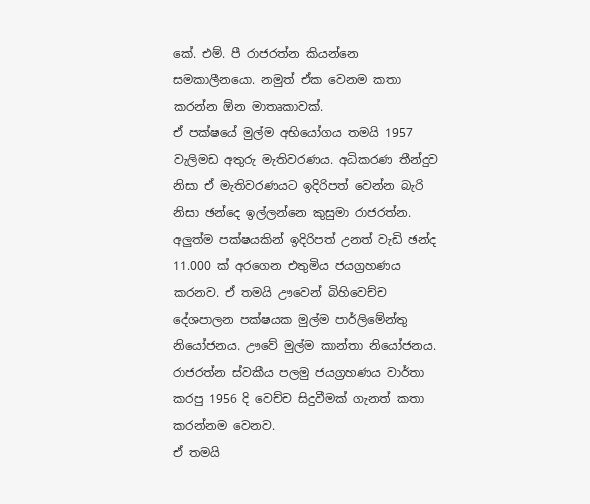කේ. එම්. පී රාජරත්න කියන්නෙ සමකාලීනයො. නමුත් ඒක වෙනම කතා කරන්න ඕන මාතෘකාවක්.
ඒ පක්ෂයේ මුල්ම අභියෝගය තමයි 1957 වැලිමඩ අතුරු මැතිවරණය. අධිකරණ තීන්දුව නිසා ඒ මැතිවරණයට ඉදිරිපත් වෙන්න බැරි නිසා ඡන්දෙ ඉල්ලන්නෙ කුසුමා රාජරත්න. අලුත්ම පක්ෂයකින් ඉදිරිපත් උනත් වැඩි ඡන්ද 11.000 ක් අරගෙන එතුමිය ජයග්‍රහණය කරනව. ඒ තමයි ඌවෙන් බිහිවෙච්ච දේශපාලන පක්ෂයක මුල්ම පාර්ලිමේන්තු නියෝජනය. ඌවේ මුල්ම කාන්තා නියෝජනය.
රාජරත්න ස්වකීය පලමු ජයග්‍රහණය වාර්තා කරපු 1956 දි වෙච්ච සිදුවීමක් ගැනත් කතා කරන්නම වෙනව.
ඒ තමයි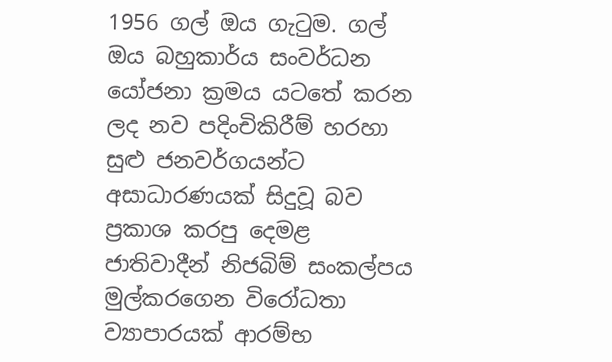1956 ගල් ඔය ගැටුම. ගල් ඔය බහුකාර්ය සංවර්ධන යෝජනා ක්‍රමය යටතේ කරන ලද නව පදිංචිකිරීම් හරහා සුළු ජනවර්ගයන්ට අසාධාරණයක් සිදුවූ බව ප්‍රකාශ කරපු දෙමළ ජාතිවාදීන් නිජබිම් සංකල්පය මුල්කරගෙන විරෝධතා ව්‍යාපාරයක් ආරම්භ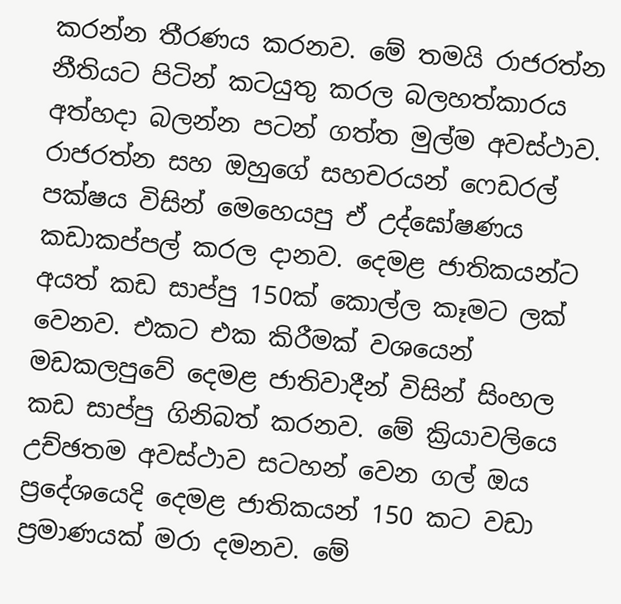කරන්න තීරණය කරනව. මේ තමයි රාජරත්න නීතියට පිටින් කටයුතු කරල බලහත්කාරය අත්හදා බලන්න පටන් ගත්ත මුල්ම අවස්ථාව. රාජරත්න සහ ඔහුගේ සහචරයන් ෆෙඩරල් පක්ෂය විසින් මෙහෙයපු ඒ උද්ඝෝෂණය කඩාකප්පල් කරල දානව. දෙමළ ජාතිකයන්ට අයත් කඩ සාප්පු 150ක් කොල්ල කෑමට ලක් වෙනව. එකට එක කිරීමක් වශයෙන් මඩකලපුවේ දෙමළ ජාතිවාදීන් විසින් සිංහල කඩ සාප්පු ගිනිබත් කරනව. මේ ක්‍රියාවලියෙ උච්ඡතම අවස්ථාව සටහන් වෙන ගල් ඔය ප්‍රදේශයෙදි දෙමළ ජාතිකයන් 150 කට වඩා ප්‍රමාණයක් මරා දමනව. මේ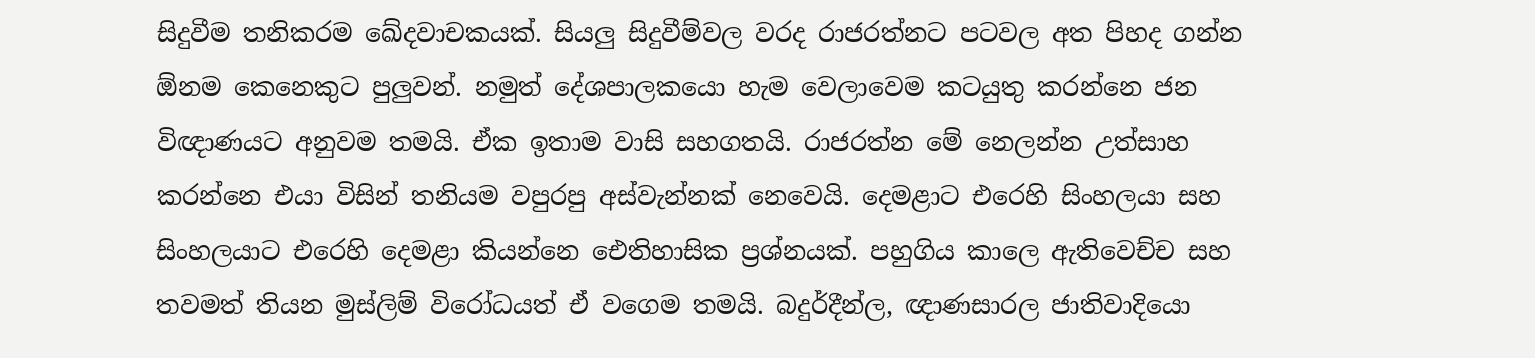සිදුවීම තනිකරම ඛේදවාචකයක්. සියලු සිදුවීම්වල වරද රාජරත්නට පටවල අත පිහද ගන්න ඕනම කෙනෙකුට පුලුවන්. නමුත් දේශපාලකයො හැම වෙලාවෙම කටයුතු කරන්නෙ ජන විඥාණයට අනුවම තමයි. ඒක ඉතාම වාසි සහගතයි. රාජරත්න මේ නෙලන්න උත්සාහ කරන්නෙ එයා විසින් තනියම වපුරපු අස්වැන්නක් නෙවෙයි. දෙමළාට එරෙහි සිංහලයා සහ සිංහලයාට එරෙහි දෙමළා කියන්නෙ ඓතිහාසික ප්‍රශ්නයක්. පහුගිය කාලෙ ඇතිවෙච්ච සහ තවමත් තියන මුස්ලිම් විරෝධයත් ඒ වගෙම තමයි. බදුර්දීන්ල, ඥාණසාරල ජාතිවාදියො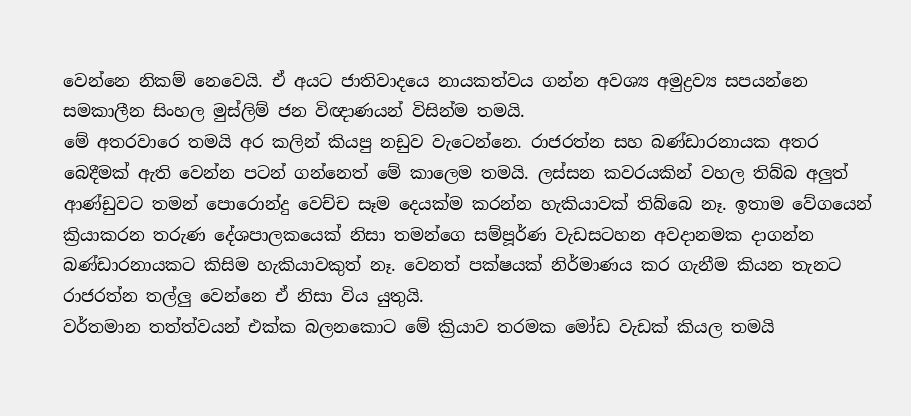වෙන්නෙ නිකම් නෙවෙයි. ඒ අයට ජාතිවාදයෙ නායකත්වය ගන්න අවශ්‍ය අමුද්‍රව්‍ය සපයන්නෙ සමකාලීන සිංහල මුස්ලිම් ජන විඥාණයන් විසින්ම තමයි.
මේ අතරවාරෙ තමයි අර කලින් කියපු නඩුව වැටෙන්නෙ. රාජරත්න සහ බණ්ඩාරනායක අතර බෙදීමක් ඇති වෙන්න පටන් ගන්නෙත් මේ කාලෙම තමයි. ලස්සන කවරයකින් වහල තිබ්බ අලුත් ආණ්ඩුවට තමන් පොරොන්දු වෙච්ච සෑම දෙයක්ම කරන්න හැකියාවක් තිබ්බෙ නෑ. ඉතාම වේගයෙන් ක්‍රියාකරන තරුණ දේශපාලකයෙක් නිසා තමන්ගෙ සම්පූර්ණ වැඩසටහන අවදානමක දාගන්න බණ්ඩාරනායකට කිසිම හැකියාවකුත් නෑ. වෙනත් පක්ෂයක් නිර්මාණය කර ගැනීම කියන තැනට රාජරත්න තල්ලු වෙන්නෙ ඒ නිසා විය යුතුයි.
වර්තමාන තත්ත්වයන් එක්ක බලනකොට මේ ක්‍රියාව තරමක මෝඩ වැඩක් කියල තමයි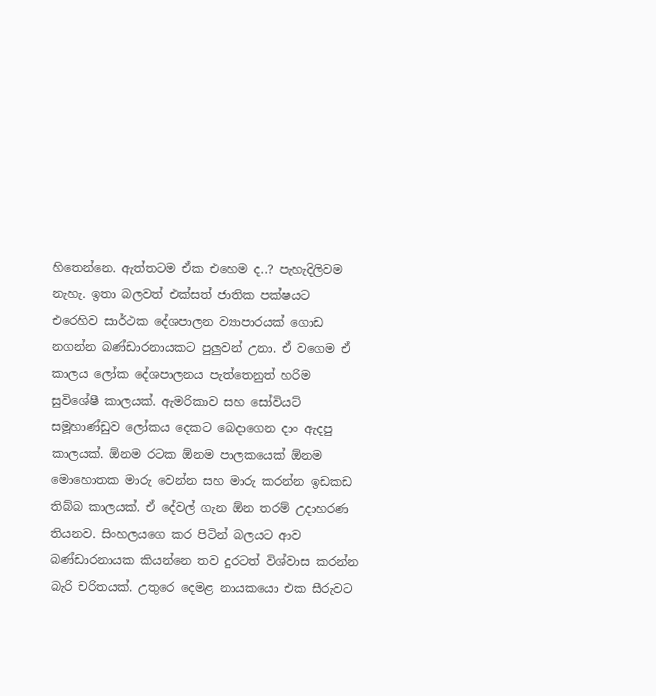හිතෙන්නෙ. ඇත්තටම ඒක එහෙම ද..? පැහැදිලිවම නැහැ. ඉතා බලවත් එක්සත් ජාතික පක්ෂයට එරෙහිව සාර්ථක දේශපාලන ව්‍යාපාරයක් ගොඩ නගන්න බණ්ඩාරනායකට පුලුවන් උනා. ඒ වගෙම ඒ කාලය ලෝක දේශපාලනය පැත්තෙනුත් හරිම සුවිශේෂී කාලයක්. ඇමරිකාව සහ සෝවියට් සමූහාණ්ඩුව ලෝකය දෙකට බෙදාගෙන දාං ඇදපු කාලයක්. ඕනම රටක ඕනම පාලකයෙක් ඕනම මොහොතක මාරු වෙන්න සහ මාරු කරන්න ඉඩකඩ තිබ්බ කාලයක්. ඒ දේවල් ගැන ඕන තරම් උදාහරණ තියනව. සිංහලයගෙ කර පිටින් බලයට ආව බණ්ඩාරනායක කියන්නෙ තව දුරටත් විශ්වාස කරන්න බැරි චරිතයක්. උතුරෙ දෙමළ නායකයො එක සීරුවට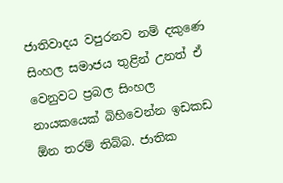ජාතිවාදය වපුරනව නම් දකුණෙ සිංහල සමාජය තුළින් උනත් ඒ වෙනුවට ප්‍රබල සිංහල නායකයෙක් බිහිවෙන්න ඉඩකඩ ඕන තරම් තිබ්බ. ජාතික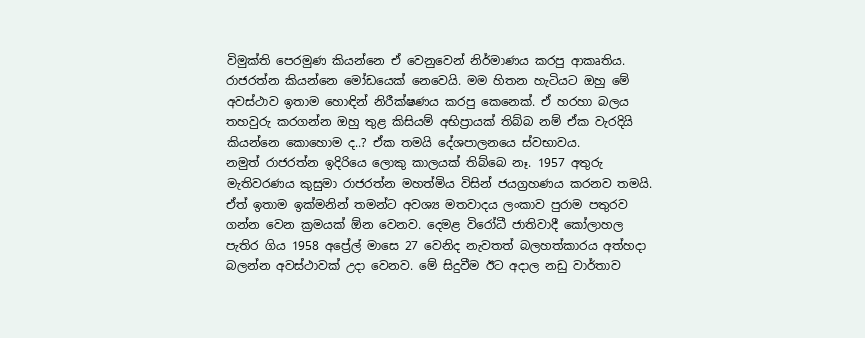විමුක්ති පෙරමුණ කියන්නෙ ඒ වෙනුවෙන් නිර්මාණය කරපු ආකෘතිය.
රාජරත්න කියන්නෙ මෝඩයෙක් නෙවෙයි. මම හිතන හැටියට ඔහු මේ අවස්ථාව ඉතාම හොඳින් නිරීක්ෂණය කරපු කෙනෙක්. ඒ හරහා බලය තහවුරු කරගන්න ඔහු තුළ කිසියම් අභිප්‍රායක් තිබ්බ නම් ඒක වැරදියි කියන්නෙ කොහොම ද..? ඒක තමයි දේශපාලනයෙ ස්වභාවය.
නමුත් රාජරත්න ඉදිරියෙ ලොකු කාලයක් තිබ්බෙ නෑ. 1957 අතුරු මැතිවරණය කුසුමා රාජරත්න මහත්මිය විසින් ජයග්‍රහණය කරනව තමයි. ඒත් ඉතාම ඉක්මනින් තමන්ට අවශ්‍ය මතවාදය ලංකාව පුරාම පතුරව ගන්න වෙන ක්‍රමයක් ඕන වෙනව. දෙමළ විරෝධී ජාතිවාදී කෝලාහල පැතිර ගිය 1958 අප්‍රේල් මාසෙ 27 වෙනිද නැවතත් බලහත්කාරය අත්හදා බලන්න අවස්ථාවක් උදා වෙනව. මේ සිදුවීම ඊට අදාල නඩු වාර්තාව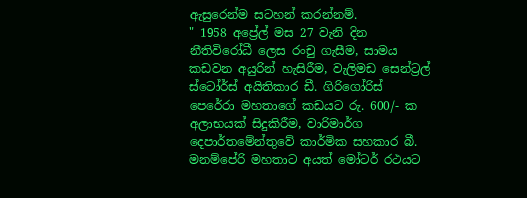ඇසුරෙන්ම සටහන් කරන්නම්.
" 1958 අප්‍රේල් මස 27 වැනි දින නීතිවිරෝධී ලෙස රංචු ගැසීම, සාමය කඩවන අයුරින් හැසිරීම, වැලිමඩ සෙන්ට්‍රල් ස්ටෝර්ස් අයිතිකාර ඩී. ගිරිගෝරිස් පෙරේරා මහතාගේ කඩයට රු. 600/- ක අලාභයක් සිදුකිරීම, වාරිමාර්ග දෙපාර්තමේන්තුවේ කාර්මික සහකාර බී. මනම්පේරි මහතාට අයත් මෝටර් රථයට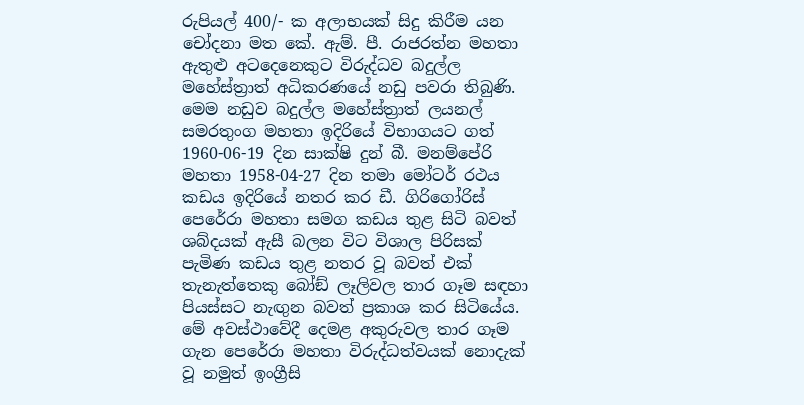රුපියල් 400/- ක අලාභයක් සිදු කිරීම යන චෝදනා මත කේ. ඇම්. පී. රාජරත්න මහතා ඇතුළු අටදෙනෙකුට විරුද්ධව බදුල්ල මහේස්ත්‍රාත් අධිකරණයේ නඩු පවරා තිබුණි. මෙම නඩුව බදුල්ල මහේස්ත්‍රාත් ලයනල් සමරතුංග මහතා ඉදිරියේ විභාගයට ගත් 1960-06-19 දින සාක්ෂි දුන් බී. මනම්පේරි මහතා 1958-04-27 දින තමා මෝටර් රථය කඩය ඉදිරියේ නතර කර ඩී. ගිරිගෝරිස් පෙරේරා මහතා සමග කඩය තුළ සිටි බවත් ශබ්දයක් ඇසී බලන විට විශාල පිරිසක් පැමිණ කඩය තුළ නතර වූ බවත් එක් තැනැත්තෙකු බෝඞ් ලෑලිවල තාර ගෑම සඳහා පියස්සට නැඟුන බවත් ප්‍රකාශ කර සිටියේය. මේ අවස්ථාවේදී දෙමළ අකුරුවල තාර ගෑම ගැන පෙරේරා මහතා විරුද්ධත්වයක් නොදැක් වූ නමුත් ඉංග්‍රීසි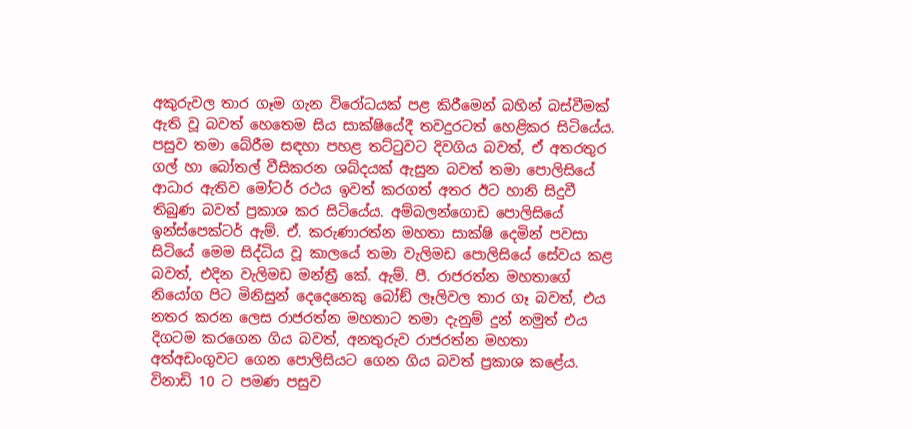අකුරුවල තාර ගෑම ගැන විරෝධයක් පළ කිරීමෙන් බහින් බස්වීමක් ඇති වූ බවත් හෙතෙම සිය සාක්ෂියේදී තවදුරටත් හෙළිකර සිටියේය. පසුව තමා බේරීම සඳහා පහළ තට්ටුවට දිවගිය බවත්, ඒ අතරතුර ගල් හා බෝතල් වීසිකරන ශබ්දයක් ඇසුන බවත් තමා පොලිසියේ ආධාර ඇතිව මෝටර් රථය ඉවත් කරගත් අතර ඊට හානි සිදුවී තිබුණ බවත් ප්‍රකාශ කර සිටියේය. අම්බලන්ගොඩ පොලිසියේ ඉන්ස්පෙක්ටර් ඇම්. ඒ. කරුණාරත්න මහතා සාක්ෂි දෙමින් පවසා සිටියේ මෙම සිද්ධිය වූ කාලයේ තමා වැලිමඩ පොලිසියේ සේවය කළ බවත්, එදින වැලිමඩ මන්ත්‍රී කේ. ඇම්. පී. රාජරත්න මහතාගේ නියෝග පිට මිනිසුන් දෙදෙනෙකු බෝඞ් ලෑලිවල තාර ගෑ බවත්, එය නතර කරන ලෙස රාජරත්න මහතාට තමා දැනුම් දුන් නමුත් එය දිගටම කරගෙන ගිය බවත්, අනතුරුව රාජරත්න මහතා අත්අඩංගුවට ගෙන පොලිසියට ගෙන ගිය බවත් ප්‍රකාශ කළේය. විනාඩි 10 ට පමණ පසුව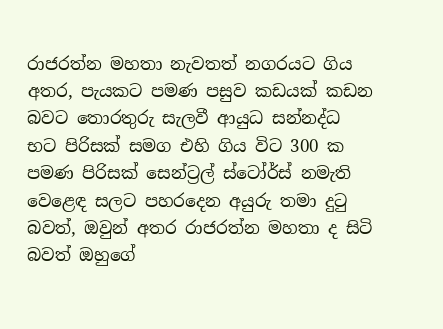රාජරත්න මහතා නැවතත් නගරයට ගිය අතර, පැයකට පමණ පසුව කඩයක් කඩන බවට තොරතුරු සැලවී ආයුධ සන්නද්ධ භට පිරිසක් සමග එහි ගිය විට 300 ක පමණ පිරිසක් සෙන්ට්‍රල් ස්ටෝර්ස් නමැති වෙළෙඳ සලට පහරදෙන අයුරු තමා දුටු බවත්, ඔවුන් අතර රාජරත්න මහතා ද සිටි බවත් ඔහුගේ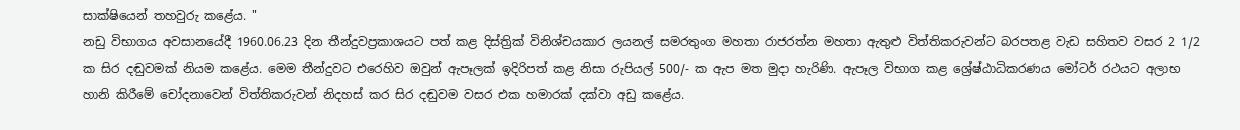සාක්ෂියෙන් තහවුරු කළේය. "
නඩු විභාගය අවසානයේදී 1960.06.23 දින තීන්දුවප්‍රකාශයට පත් කළ දිස්ත්‍රික් විනිශ්චයකාර ලයනල් සමරතුංග මහතා රාජරත්න මහතා ඇතුළු විත්තිකරුවන්ට බරපතළ වැඩ සහිතව වසර 2 1/2 ක සිර දඬුවමක් නියම කළේය. මෙම තීන්දුවට එරෙහිව ඔවුන් ඇපෑලක් ඉදිරිපත් කළ නිසා රුපියල් 500/- ක ඇප මත මුදා හැරිණි. ඇපෑල විභාග කළ ශ්‍රේෂ්ඨාධිකරණය මෝටර් රථයට අලාභ හානි කිරීමේ චෝදනාවෙන් විත්තිකරුවන් නිදහස් කර සිර දඬුවම වසර එක හමාරක් දක්වා අඩු කළේය.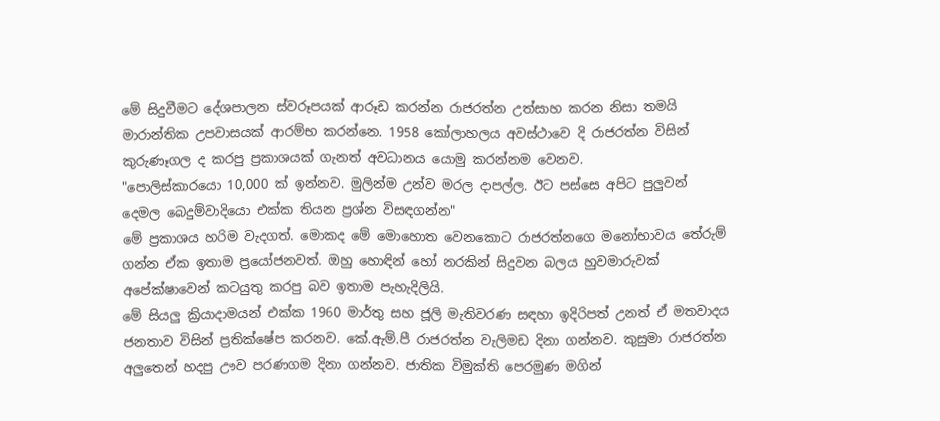මේ සිදුවීමට දේශපාලන ස්වරූපයක් ආරූඩ කරන්න රාජරත්න උත්සාහ කරන නිසා තමයි මාරාන්තික උපවාසයක් ආරම්භ කරන්නෙ. 1958 කෝලාහලය අවස්ථාවෙ දි රාජරත්න විසින් කුරුණෑගල ද කරපු ප්‍රකාශයක් ගැනත් අවධානය යොමු කරන්නම වෙනව.
"පොලිස්කාරයො 10,000 ක් ඉන්නව. මුලින්ම උන්ව මරල දාපල්ල. ඊට පස්සෙ අපිට පුලුවන් දෙමල බෙදුම්වාදියො එක්ක තියන ප්‍රශ්න විසඳගන්න"
මේ ප්‍රකාශය හරිම වැදගත්. මොකද මේ මොහොත වෙනකොට රාජරත්නගෙ මනෝභාවය තේරුම් ගන්න ඒක ඉතාම ප්‍රයෝජනවත්. ඔහු හොඳින් හෝ නරකින් සිදුවන බලය හුවමාරුවක් අපේක්ෂාවෙන් කටයුතු කරපු බව ඉතාම පැහැදිලියි.
මේ සියලු ක්‍රියාදාමයන් එක්ක 1960 මාර්තු සහ ජූලි මැතිවරණ සඳහා ඉදිරිපත් උනත් ඒ මතවාදය ජනතාව විසින් ප්‍රතික්ෂේප කරනව. කේ.ඇම්.පී රාජරත්න වැලිමඩ දිනා ගන්නව. කුසුමා රාජරත්න අලුතෙන් හදපු ඌව පරණගම දිනා ගන්නව. ජාතික විමුක්ති පෙරමුණ මගින්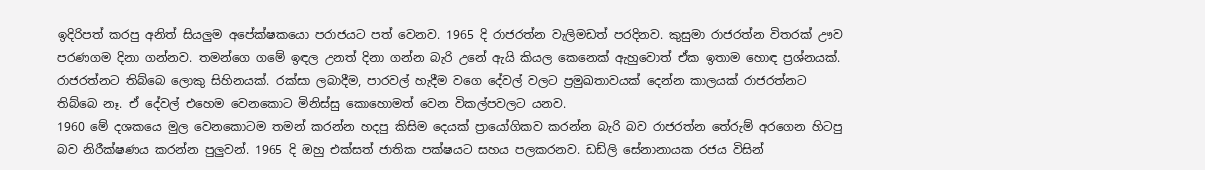ඉදිරිපත් කරපු අනිත් සියලුම අපේක්ෂකයො පරාජයට පත් වෙනව. 1965 දි රාජරත්න වැලිමඩත් පරදිනව. කුසුමා රාජරත්න විතරක් ඌව පරණගම දිනා ගන්නව. තමන්ගෙ ගමේ ඉඳල උනත් දිනා ගන්න බැරි උනේ ඇයි කියල කෙනෙක් ඇහුවොත් ඒක ඉතාම හොඳ ප්‍රශ්නයක්. රාජරත්නට තිබ්බෙ ලොකු සිහිනයක්. රක්සා ලබාදීම, පාරවල් හැදීම වගෙ දේවල් වලට ප්‍රමුඛතාවයක් දෙන්න කාලයක් රාජරත්නට තිබ්බෙ නෑ. ඒ දේවල් එහෙම වෙනකොට මිනිස්සු කොහොමත් වෙන විකල්පවලට යනව.
1960 මේ දශකයෙ මුල වෙනකොටම තමන් කරන්න හදපු කිසිම දෙයක් ප්‍රායෝගිකව කරන්න බැරි බව රාජරත්න තේරුම් අරගෙන හිටපු බව නිරීක්ෂණය කරන්න පුලුවන්. 1965 දි ඔහු එක්සත් ජාතික පක්ෂයට සහය පලකරනව. ඩඩ්ලි සේනානායක රජය විසින්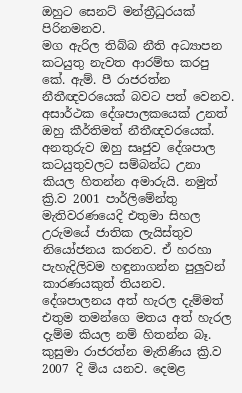ඔහුට සෙනට් මන්ත්‍රීධුරයක් පිරිනමනව.
මග ඇරිල තිබ්බ නීති අධ්‍යාපන කටයුතු නැවත ආරම්භ කරපු කේ. ඇම්. පී රාජරත්න නීතීඥවරයෙක් බවට පත් වෙනව. අසාර්ථක දේශපාලකයෙක් උනත් ඔහු කීර්තිමත් නීතීඥවරයෙක්. අනතුරුව ඔහු සෘජුව දේශපාල කටයුතුවලට සම්බන්ධ උනා කියල හිතන්න අමාරුයි. නමුත් ක්‍රි.ව 2001 පාර්ලිමේන්තු මැතිවරණයෙදි එතුමා සිහල උරුමයේ ජාතික ලැයිස්තුව නියෝජනය කරනව. ඒ හරහා පැහැදිලිවම හඳුනාගන්න පුලුවන් කාරණයකුත් තියනව. දේශපාලනය අත් හැරල දැම්මත් එතුම තමන්ගෙ මතය අත් හැරල දැම්ම කියල නම් හිතන්න බෑ.
කුසුමා රාජරත්න මැතිණිය ක්‍රි.ව 2007 දි මිය යනව. දෙමළ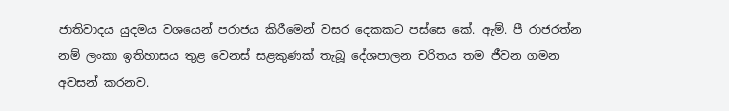ජාතිවාදය යුදමය වශයෙන් පරාජය කිරීමෙන් වසර දෙකකට පස්සෙ කේ. ඇම්. පී රාජරත්න නම් ලංකා ඉතිහාසය තුළ වෙනස් සළකුණක් තැබූ දේශපාලන චරිතය තම ජීවන ගමන අවසන් කරනව.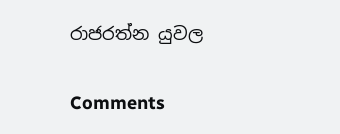රාජරත්න යුවල

Comments